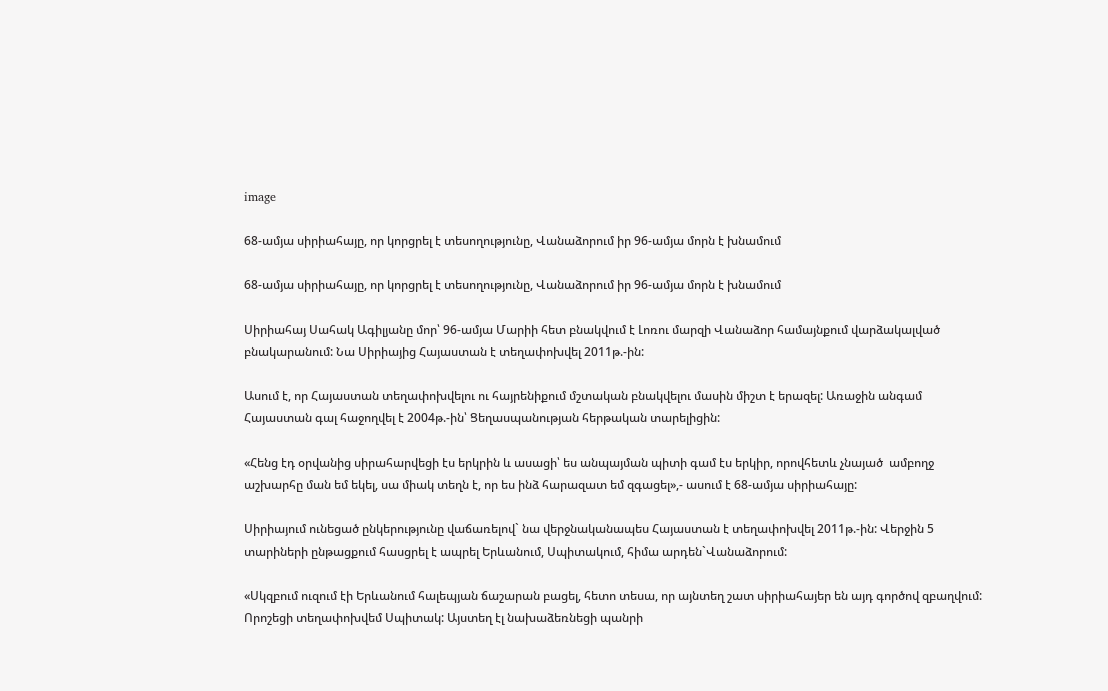image

68-ամյա սիրիահայը, որ կորցրել է տեսողությունը, Վանաձորում իր 96-ամյա մորն է խնամում

68-ամյա սիրիահայը, որ կորցրել է տեսողությունը, Վանաձորում իր 96-ամյա մորն է խնամում

Սիրիահայ Սահակ Ագիլյանը մոր՝ 96-ամյա Մարիի հետ բնակվում է Լոռու մարզի Վանաձոր համայնքում վարձակալված բնակարանում: Նա Սիրիայից Հայաստան է տեղափոխվել 2011թ.-ին:

Ասում է, որ Հայաստան տեղափոխվելու ու հայրենիքում մշտական բնակվելու մասին միշտ է երազել: Առաջին անգամ Հայաստան գալ հաջողվել է 2004թ.-ին՝ Ցեղասպանության հերթական տարելիցին:

«Հենց էդ օրվանից սիրահարվեցի էս երկրին և ասացի՝ ես անպայման պիտի գամ էս երկիր, որովհետև չնայած  ամբողջ աշխարհը ման եմ եկել, սա միակ տեղն է, որ ես ինձ հարազատ եմ զգացել»,- ասում է 68-ամյա սիրիահայը:

Սիրիայում ունեցած ընկերությունը վաճառելով` նա վերջնականապես Հայաստան է տեղափոխվել 2011թ.-ին: Վերջին 5 տարիների ընթացքում հասցրել է ապրել Երևանում, Սպիտակում, հիմա արդեն`Վանաձորում:

«Սկզբում ուզում էի Երևանում հալեպյան ճաշարան բացել, հետո տեսա, որ այնտեղ շատ սիրիահայեր են այդ գործով զբաղվում: Որոշեցի տեղափոխվեմ Սպիտակ: Այստեղ էլ նախաձեռնեցի պանրի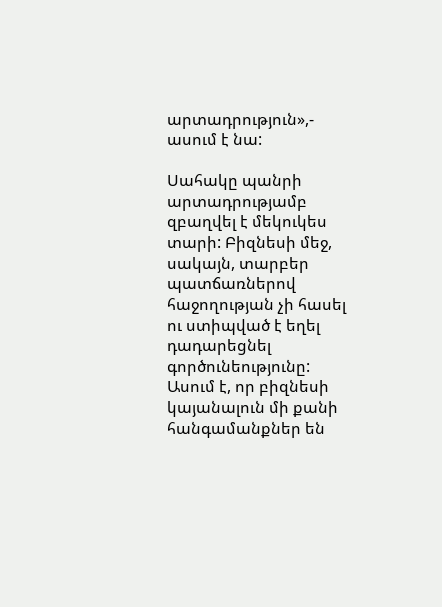արտադրություն»,- ասում է նա:

Սահակը պանրի արտադրությամբ զբաղվել է մեկուկես տարի: Բիզնեսի մեջ, սակայն, տարբեր պատճառներով հաջողության չի հասել ու ստիպված է եղել դադարեցնել գործունեությունը: Ասում է, որ բիզնեսի կայանալուն մի քանի հանգամանքներ են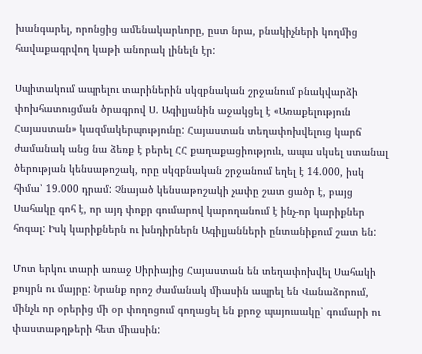խանգարել, որոնցից ամենակարևորը, ըստ նրա, բնակիչների կողմից հավաքագրվող կաթի անորակ լինելն էր:

Սպիտակում ապրելու տարիներին սկզբնական շրջանում բնակվարձի փոխհատուցման ծրագրով Ս. Ագիլյանին աջակցել է «Առաքելություն Հայաստան» կազմակերպությունը: Հայաստան տեղափոխվելուց կարճ ժամանակ անց նա ձեռք է բերել ՀՀ քաղաքացիություև, ապա սկսել ստանալ ծերության կենսաթոշակ, որը սկզբնական շրջանում եղել է 14.000, իսկ հիմա՝ 19.000 դրամ: Չնայած կենսաթոշակի չափը շատ ցածր է, բայց Սահակը գոհ է, որ այդ փոքր գումարով կարողանում է ինչ-որ կարիքներ հոգալ: Իսկ կարիքներն ու խնդիրներն Ագիլյանների ընտանիքում շատ են:

Մոտ երկու տարի առաջ Սիրիայից Հայաստան են տեղափոխվել Սահակի քույրն ու մայրը: Նրանք որոշ ժամանակ միասին ապրել են Վանաձորում, մինչև որ օրերից մի օր փողոցում գողացել են քրոջ պայուսակը՝ գումարի ու փաստաթղթերի հետ միասին: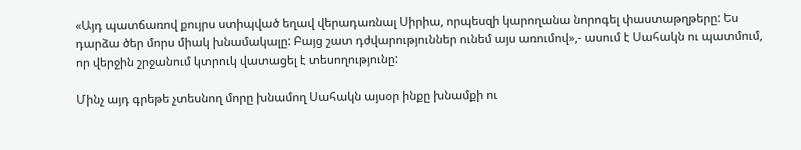«Այդ պատճառով քույրս ստիպված եղավ վերադառնալ Սիրիա, որպեսզի կարողանա նորոգել փաստաթղթերը: Ես դարձա ծեր մորս միակ խնամակալը: Բայց շատ դժվարություններ ունեմ այս առումով»,- ասում է Սահակն ու պատմում, որ վերջին շրջանում կտրուկ վատացել է տեսողությունը:

Մինչ այդ գրեթե չտեսնող մորը խնամող Սահակն այսօր ինքը խնամքի ու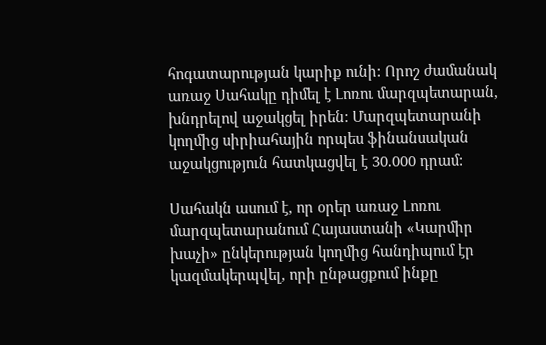հոգատարության կարիք ունի: Որոշ ժամանակ առաջ Սահակը դիմել է Լոռու մարզպետարան, խնդրելով աջակցել իրեն: Մարզպետարանի կողմից սիրիահային որպես ֆինանսական աջակցություն հատկացվել է 30.000 դրամ:

Սահակն ասում է, որ օրեր առաջ Լոռու մարզպետարանում Հայաստանի «Կարմիր խաչի» ընկերության կողմից հանդիպում էր կազմակերպվել, որի ընթացքում ինքը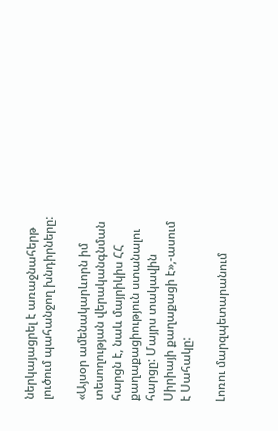ներկայացրել է առաջնահերթ լուծում պահանջող խնդիրները:

«Այսօր ամենակարևորն իմ տեսողության վերականգնման հարցն է, նաև մայրիկիս ՀՀ քաղաքացիություն ստանալու հարցը: Մայրս տակավին Սիրիայի քաղաքացի է»,-ասում է Սահակը:

Լոռու մարզպետարանում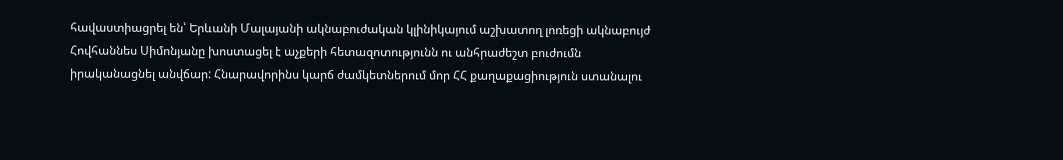հավաստիացրել են՝ Երևանի Մալայանի ակնաբուժական կլինիկայում աշխատող լոռեցի ակնաբույժ Հովհաննես Սիմոնյանը խոստացել է աչքերի հետազոտությունն ու անհրաժեշտ բուժումն իրականացնել անվճար: Հնարավորինս կարճ ժամկետներում մոր ՀՀ քաղաքացիություն ստանալու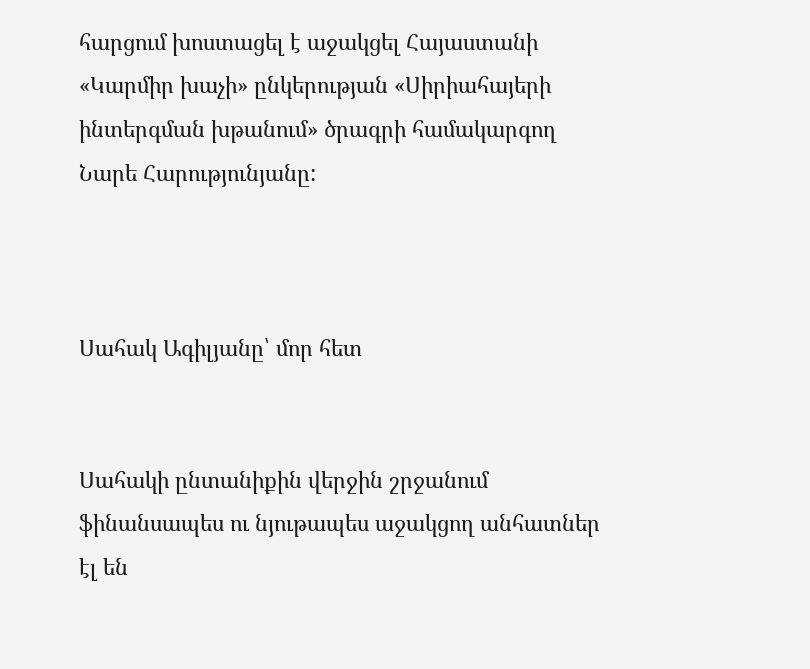հարցում խոստացել է աջակցել Հայաստանի «Կարմիր խաչի» ընկերության «Սիրիահայերի ինտերգման խթանում» ծրագրի համակարգող Նարե Հարությունյանը:



Սահակ Ագիլյանը՝ մոր հետ


Սահակի ընտանիքին վերջին շրջանում ֆինանսապես ու նյութապես աջակցող անհատներ էլ են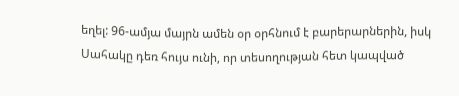եղել: 96-ամյա մայրն ամեն օր օրհնում է բարերարներին, իսկ Սահակը դեռ հույս ունի, որ տեսողության հետ կապված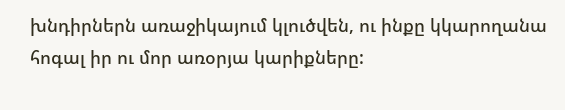խնդիրներն առաջիկայում կլուծվեն, ու ինքը կկարողանա հոգալ իր ու մոր առօրյա կարիքները: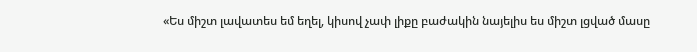«Ես միշտ լավատես եմ եղել, կիսով չափ լիքը բաժակին նայելիս ես միշտ լցված մասը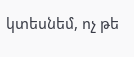կտեսնեմ, ոչ թե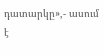դատարկը»,- ասում է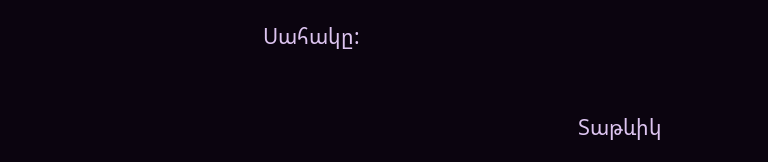Սահակը:


                                                               Տաթևիկ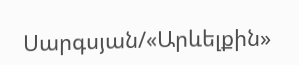Սարգսյան/«Արևելքին»